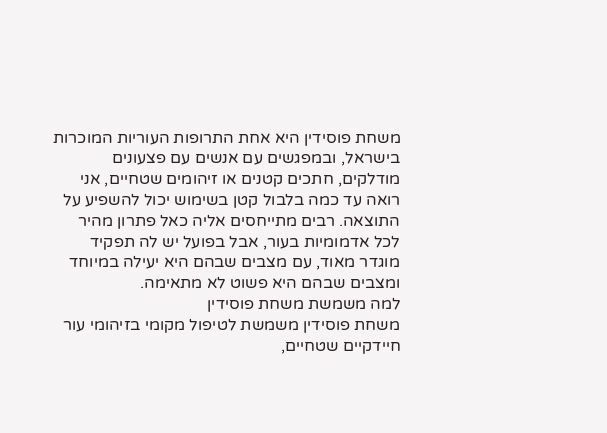משחת פוסידין היא אחת התרופות העוריות המוכרות בישראל, ובמפגשים עם אנשים עם פצעונים מודלקים, חתכים קטנים או זיהומים שטחיים, אני רואה עד כמה בלבול קטן בשימוש יכול להשפיע על התוצאה. רבים מתייחסים אליה כאל פתרון מהיר לכל אדמומיות בעור, אבל בפועל יש לה תפקיד מוגדר מאוד, עם מצבים שבהם היא יעילה במיוחד ומצבים שבהם היא פשוט לא מתאימה.
למה משמשת משחת פוסידין
משחת פוסידין משמשת לטיפול מקומי בזיהומי עור חיידקיים שטחיים,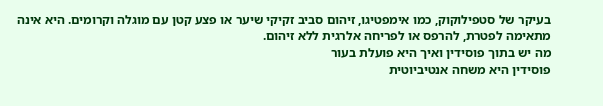בעיקר של סטפילוקוק, כמו אימפטיגו, זיהום סביב זקיקי שיער או פצע קטן עם מוגלה וקרומים. היא אינה מתאימה לפטרת, להרפס או לפריחה אלרגית ללא זיהום.
מה יש בתוך פוסידין ואיך היא פועלת בעור
פוסידין היא משחה אנטיביוטית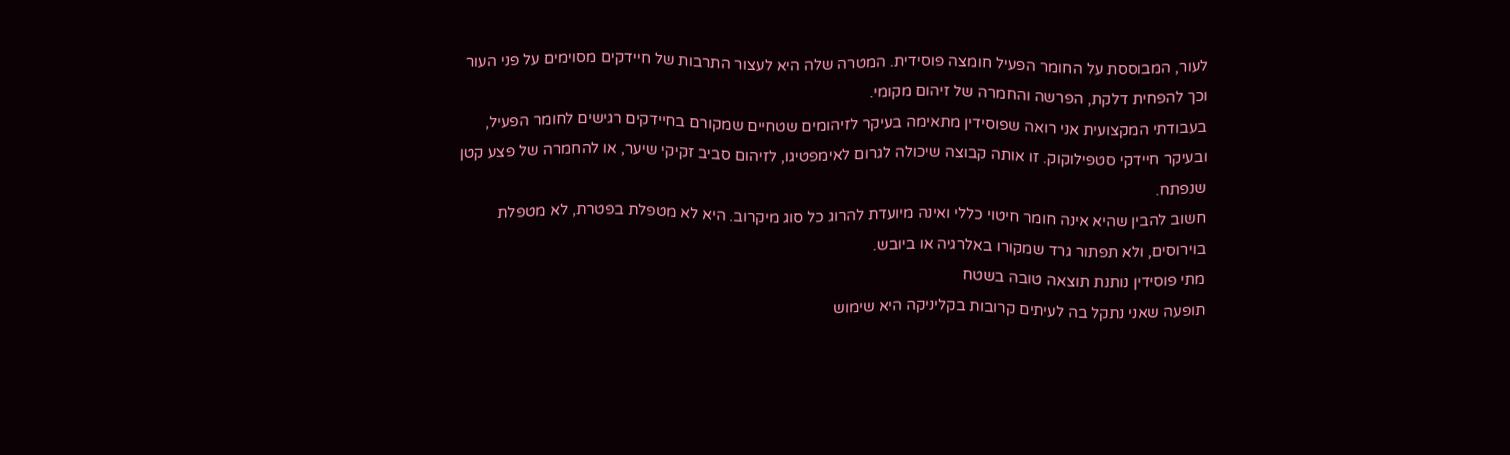לעור, המבוססת על החומר הפעיל חומצה פוסידית. המטרה שלה היא לעצור התרבות של חיידקים מסוימים על פני העור וכך להפחית דלקת, הפרשה והחמרה של זיהום מקומי.
בעבודתי המקצועית אני רואה שפוסידין מתאימה בעיקר לזיהומים שטחיים שמקורם בחיידקים רגישים לחומר הפעיל, ובעיקר חיידקי סטפילוקוק. זו אותה קבוצה שיכולה לגרום לאימפטיגו, לזיהום סביב זקיקי שיער, או להחמרה של פצע קטן שנפתח.
חשוב להבין שהיא אינה חומר חיטוי כללי ואינה מיועדת להרוג כל סוג מיקרוב. היא לא מטפלת בפטרת, לא מטפלת בוירוסים, ולא תפתור גרד שמקורו באלרגיה או ביובש.
מתי פוסידין נותנת תוצאה טובה בשטח
תופעה שאני נתקל בה לעיתים קרובות בקליניקה היא שימוש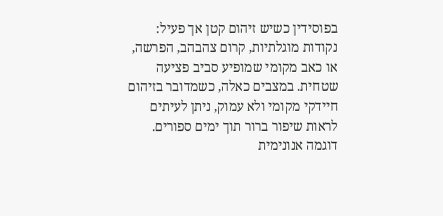בפוסידין כשיש זיהום קטן אך פעיל: נקודות מוגלתיות, קרום צהבהב, הפרשה, או כאב מקומי שמופיע סביב פציעה שטחית. במצבים כאלה, כשמדובר בזיהום חיידקי מקומי ולא עמוק, ניתן לעיתים לראות שיפור ברור תוך ימים ספורים.
דוגמה אנונימית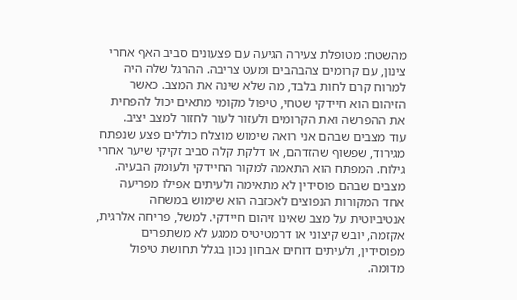מהשטח: מטופלת צעירה הגיעה עם פצעונים סביב האף אחרי צינון, עם קרומים צהבהבים ומעט צריבה. ההרגל שלה היה למרוח קרם לחות בלבד, מה שלא שינה את המצב. כאשר הזיהום הוא חיידקי שטחי, טיפול מקומי מתאים יכול להפחית את ההפרשה ואת הקרומים ולעזור לעור לחזור למצב יציב.
עוד מצבים שבהם אני רואה שימוש מוצלח כוללים פצע שנפתח מגירוד, שפשוף שהזדהם, או דלקת קלה סביב זקיקי שיער אחרי גילוח. המפתח הוא התאמה למקור החיידקי ולעומק הבעיה.
מצבים שבהם פוסידין לא מתאימה ולעיתים אפילו מפריעה
אחד המקורות הנפוצים לאכזבה הוא שימוש במשחה אנטיביוטית על מצב שאינו זיהום חיידקי. למשל, פריחה אלרגית, אקזמה, יובש קיצוני או דרמטיטיס ממגע לא משתפרים מפוסידין, ולעיתים דוחים אבחון נכון בגלל תחושת טיפול מדומה.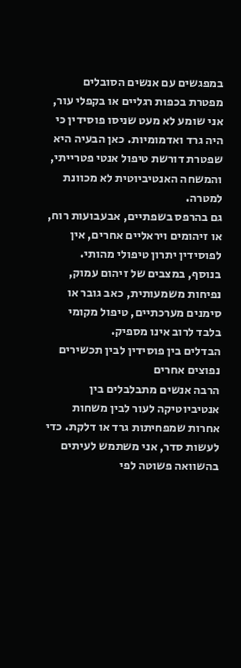במפגשים עם אנשים הסובלים מפטרת בכפות רגליים או בקפלי עור, אני שומע לא מעט שניסו פוסידין כי היה גרד ואדמומיות. כאן הבעיה היא שפטרת דורשת טיפול אנטי פטרייתי, והמשחה האנטיביוטית לא מכוונת למטרה.
גם בהרפס בשפתיים, אבעבועות רוח, או זיהומים ויראליים אחרים, אין לפוסידין יתרון טיפולי מהותי. בנוסף, במצבים של זיהום עמוק, נפיחות משמעותית, כאב גובר או סימנים מערכתיים, טיפול מקומי בלבד לרוב אינו מספיק.
הבדלים בין פוסידין לבין תכשירים נפוצים אחרים
הרבה אנשים מתבלבלים בין אנטיביוטיקה לעור לבין משחות אחרות שמפחיתות גרד או דלקת. כדי לעשות סדר, אני משתמש לעיתים בהשוואה פשוטה לפי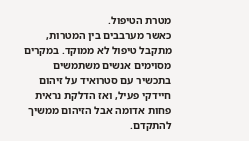מטרת הטיפול.
כאשר מערבבים בין המטרות, מתקבל טיפול לא ממוקד. במקרים מסוימים אנשים משתמשים בתכשיר עם סטרואיד על זיהום חיידקי פעיל, ואז הדלקת נראית פחות אדומה אבל הזיהום ממשיך להתקדם.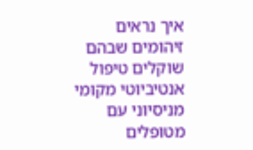איך נראים זיהומים שבהם שוקלים טיפול אנטיביוטי מקומי
מניסיוני עם מטופלים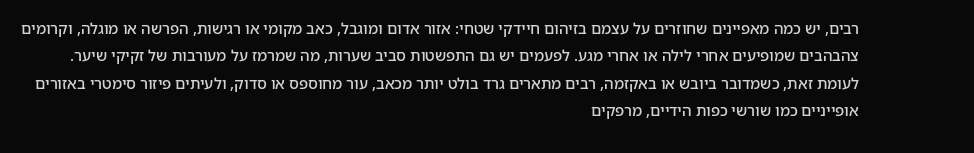רבים, יש כמה מאפיינים שחוזרים על עצמם בזיהום חיידקי שטחי: אזור אדום ומוגבל, כאב מקומי או רגישות, הפרשה או מוגלה, וקרומים צהבהבים שמופיעים אחרי לילה או אחרי מגע. לפעמים יש גם התפשטות סביב שערות, מה שמרמז על מעורבות של זקיקי שיער.
לעומת זאת, כשמדובר ביובש או באקזמה, רבים מתארים גרד בולט יותר מכאב, עור מחוספס או סדוק, ולעיתים פיזור סימטרי באזורים אופייניים כמו שורשי כפות הידיים, מרפקים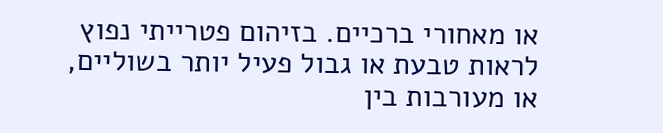או מאחורי ברכיים. בזיהום פטרייתי נפוץ לראות טבעת או גבול פעיל יותר בשוליים, או מעורבות בין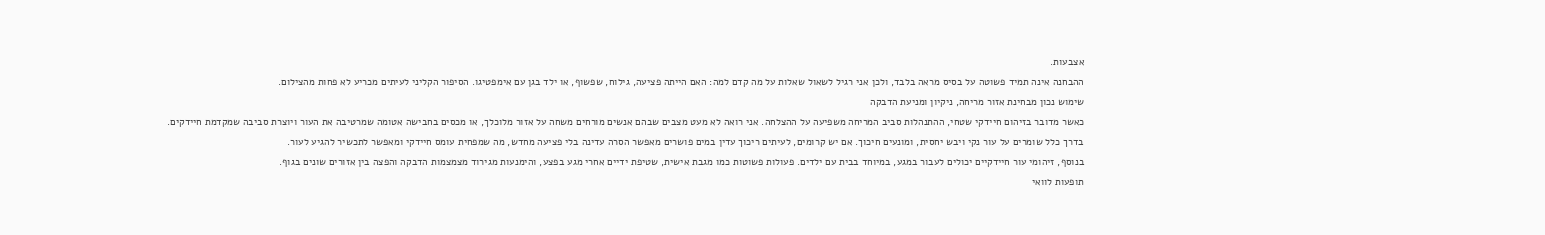אצבעות.
ההבחנה אינה תמיד פשוטה על בסיס מראה בלבד, ולכן אני רגיל לשאול שאלות על מה קדם למה: האם הייתה פציעה, גילוח, שפשוף, או ילד בגן עם אימפטיגו. הסיפור הקליני לעיתים מכריע לא פחות מהצילום.
שימוש נכון מבחינת אזור מריחה, ניקיון ומניעת הדבקה
כאשר מדובר בזיהום חיידקי שטחי, ההתנהלות סביב המריחה משפיעה על ההצלחה. אני רואה לא מעט מצבים שבהם אנשים מורחים משחה על אזור מלוכלך, או מכסים בחבישה אטומה שמרטיבה את העור ויוצרת סביבה שמקדמת חיידקים.
בדרך כלל שומרים על עור נקי ויבש יחסית, ומונעים חיכוך. אם יש קרומים, לעיתים ריכוך עדין במים פושרים מאפשר הסרה עדינה בלי פציעה מחדש, מה שמפחית עומס חיידקי ומאפשר לתכשיר להגיע לעור.
בנוסף, זיהומי עור חיידקיים יכולים לעבור במגע, במיוחד בבית עם ילדים. פעולות פשוטות כמו מגבת אישית, שטיפת ידיים אחרי מגע בפצע, והימנעות מגירוד מצמצמות הדבקה והפצה בין אזורים שונים בגוף.
תופעות לוואי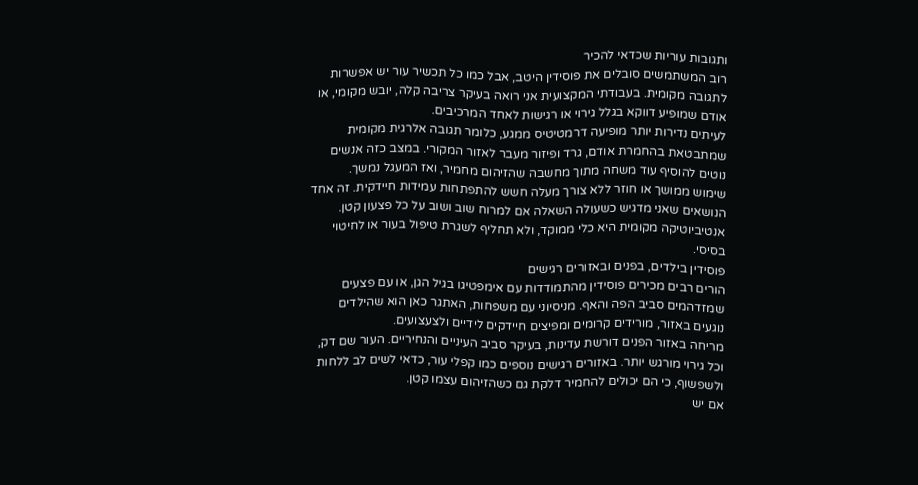ותגובות עוריות שכדאי להכיר
רוב המשתמשים סובלים את פוסידין היטב, אבל כמו כל תכשיר עור יש אפשרות לתגובה מקומית. בעבודתי המקצועית אני רואה בעיקר צריבה קלה, יובש מקומי, או אודם שמופיע דווקא בגלל גירוי או רגישות לאחד המרכיבים.
לעיתים נדירות יותר מופיעה דרמטיטיס ממגע, כלומר תגובה אלרגית מקומית שמתבטאת בהחמרת אודם, גרד ופיזור מעבר לאזור המקורי. במצב כזה אנשים נוטים להוסיף עוד משחה מתוך מחשבה שהזיהום מחמיר, ואז המעגל נמשך.
שימוש ממושך או חוזר ללא צורך מעלה חשש להתפתחות עמידות חיידקית. זה אחד הנושאים שאני מדגיש כשעולה השאלה אם למרוח שוב ושוב על כל פצעון קטן. אנטיביוטיקה מקומית היא כלי ממוקד, ולא תחליף לשגרת טיפול בעור או לחיטוי בסיסי.
פוסידין בילדים, בפנים ובאזורים רגישים
הורים רבים מכירים פוסידין מהתמודדות עם אימפטיגו בגיל הגן, או עם פצעים שמזדהמים סביב הפה והאף. מניסיוני עם משפחות, האתגר כאן הוא שהילדים נוגעים באזור, מורידים קרומים ומפיצים חיידקים לידיים ולצעצועים.
מריחה באזור הפנים דורשת עדינות, בעיקר סביב העיניים והנחיריים. העור שם דק, וכל גירוי מורגש יותר. באזורים רגישים נוספים כמו קפלי עור, כדאי לשים לב ללחות ולשפשוף, כי הם יכולים להחמיר דלקת גם כשהזיהום עצמו קטן.
אם יש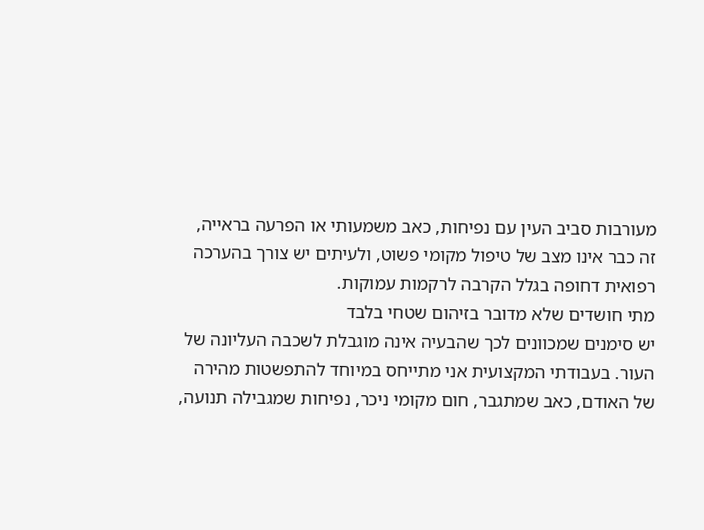מעורבות סביב העין עם נפיחות, כאב משמעותי או הפרעה בראייה, זה כבר אינו מצב של טיפול מקומי פשוט, ולעיתים יש צורך בהערכה רפואית דחופה בגלל הקרבה לרקמות עמוקות.
מתי חושדים שלא מדובר בזיהום שטחי בלבד
יש סימנים שמכוונים לכך שהבעיה אינה מוגבלת לשכבה העליונה של העור. בעבודתי המקצועית אני מתייחס במיוחד להתפשטות מהירה של האודם, כאב שמתגבר, חום מקומי ניכר, נפיחות שמגבילה תנועה,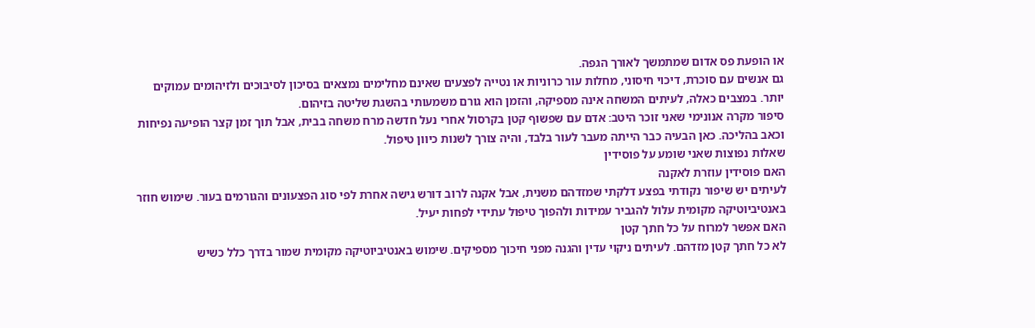או הופעת פס אדום שמתמשך לאורך הגפה.
גם אנשים עם סוכרת, דיכוי חיסוני, מחלות עור כרוניות או נטייה לפצעים שאינם מחלימים נמצאים בסיכון לסיבוכים ולזיהומים עמוקים יותר. במצבים כאלה, לעיתים המשחה אינה מספיקה, והזמן הוא גורם משמעותי בהשגת שליטה בזיהום.
סיפור מקרה אנונימי שאני זוכר היטב: אדם עם שפשוף קטן בקרסול אחרי נעל חדשה מרח משחה בבית, אבל תוך זמן קצר הופיעה נפיחות וכאב בהליכה. כאן הבעיה כבר הייתה מעבר לעור בלבד, והיה צורך לשנות כיוון טיפול.
שאלות נפוצות שאני שומע על פוסידין
האם פוסידין עוזרת לאקנה
לעיתים יש שיפור נקודתי בפצע דלקתי שמזדהם משנית, אבל אקנה לרוב דורש גישה אחרת לפי סוג הפצעונים והגורמים בעור. שימוש חוזר באנטיביוטיקה מקומית עלול להגביר עמידות ולהפוך טיפול עתידי לפחות יעיל.
האם אפשר למרוח על כל חתך קטן
לא כל חתך קטן מזדהם. לעיתים ניקוי עדין והגנה מפני חיכוך מספיקים. שימוש באנטיביוטיקה מקומית שמור בדרך כלל כשיש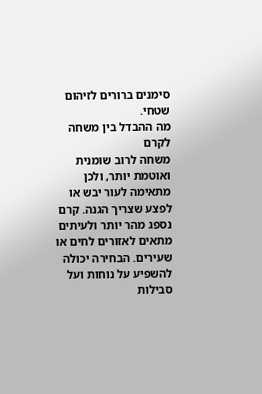סימנים ברורים לזיהום שטחי.
מה ההבדל בין משחה לקרם
משחה לרוב שומנית ואוטמת יותר, ולכן מתאימה לעור יבש או לפצע שצריך הגנה. קרם נספג מהר יותר ולעיתים מתאים לאזורים לחים או שעירים. הבחירה יכולה להשפיע על נוחות ועל סבילות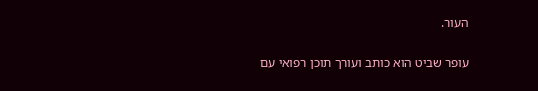העור.

עופר שביט הוא כותב ועורך תוכן רפואי עם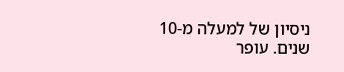ניסיון של למעלה מ-10 שנים. עופר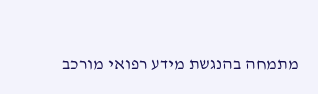מתמחה בהנגשת מידע רפואי מורכב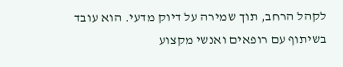לקהל הרחב, תוך שמירה על דיוק מדעי. הוא עובד בשיתוף עם רופאים ואנשי מקצוע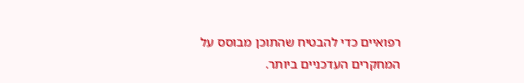רפואיים כדי להבטיח שהתוכן מבוסס על המחקרים העדכניים ביותר.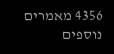4356 מאמרים נוספים